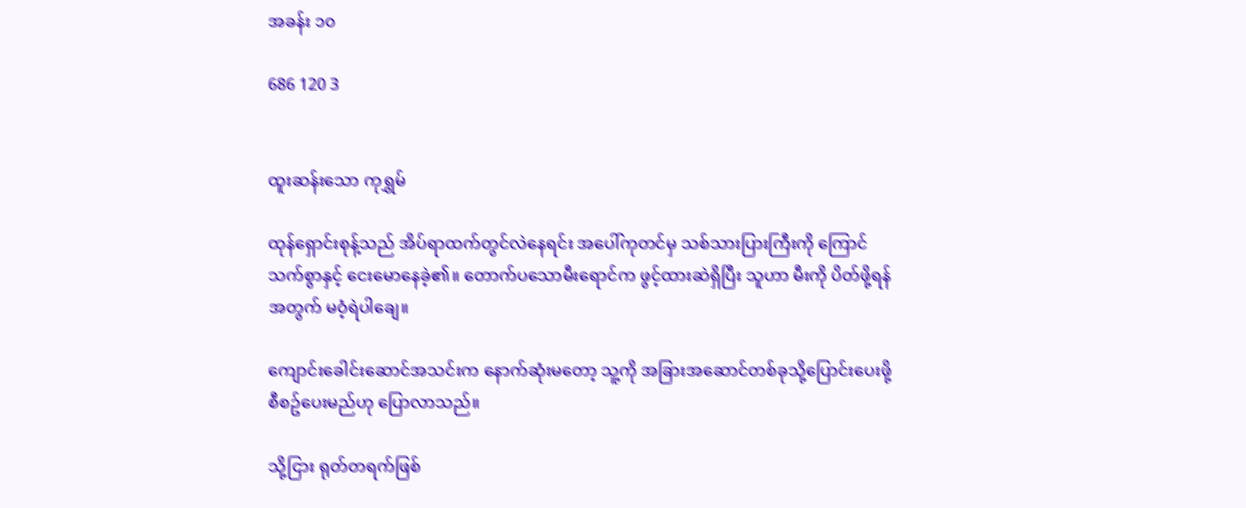အခန်း ၁၀

686 120 3


ထူးဆန်းသော ကုရွှမ်

ထုန်ရှောင်းစုန့်သည် အိပ်ရာထက်တွင်လဲနေရင်း အပေါ်ကုတင်မှ သစ်သားပြားကြီးကို ကြောင်သက်စွာနှင့် ငေးမောနေခဲ့၏။ တောက်ပသောမီးရောင်က ဖွင့်ထားဆဲရှိပြီး သူဟာ မီးကို ပိတ်ဖို့ရန်အတွက် မဝံ့ရဲပါချေ။

ကျောင်းခေါင်းဆောင်အသင်းက နောက်ဆုံးမတော့ သူ့ကို အခြားအဆောင်တစ်ခုသို့ပြောင်းပေးဖို့ စီစဥ်ပေးမည်ဟု ပြောလာသည်။

သို့ငြား ရုတ်တရက်ဖြစ်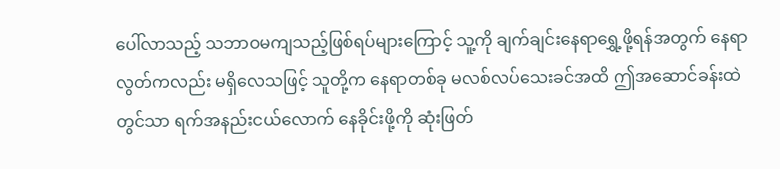ပေါ်လာသည့် သဘာဝမကျသည့်ဖြစ်ရပ်များကြောင့် သူ့ကို ချက်ချင်းနေရာရွှေ့ဖို့ရန်အတွက် နေရာလွတ်ကလည်း မရှိလေသဖြင့် သူတို့က နေရာတစ်ခု မလစ်လပ်သေးခင်အထိ ဤအဆောင်ခန်းထဲတွင်သာ ရက်အနည်းငယ်လောက် နေခိုင်းဖို့ကို ဆုံးဖြတ်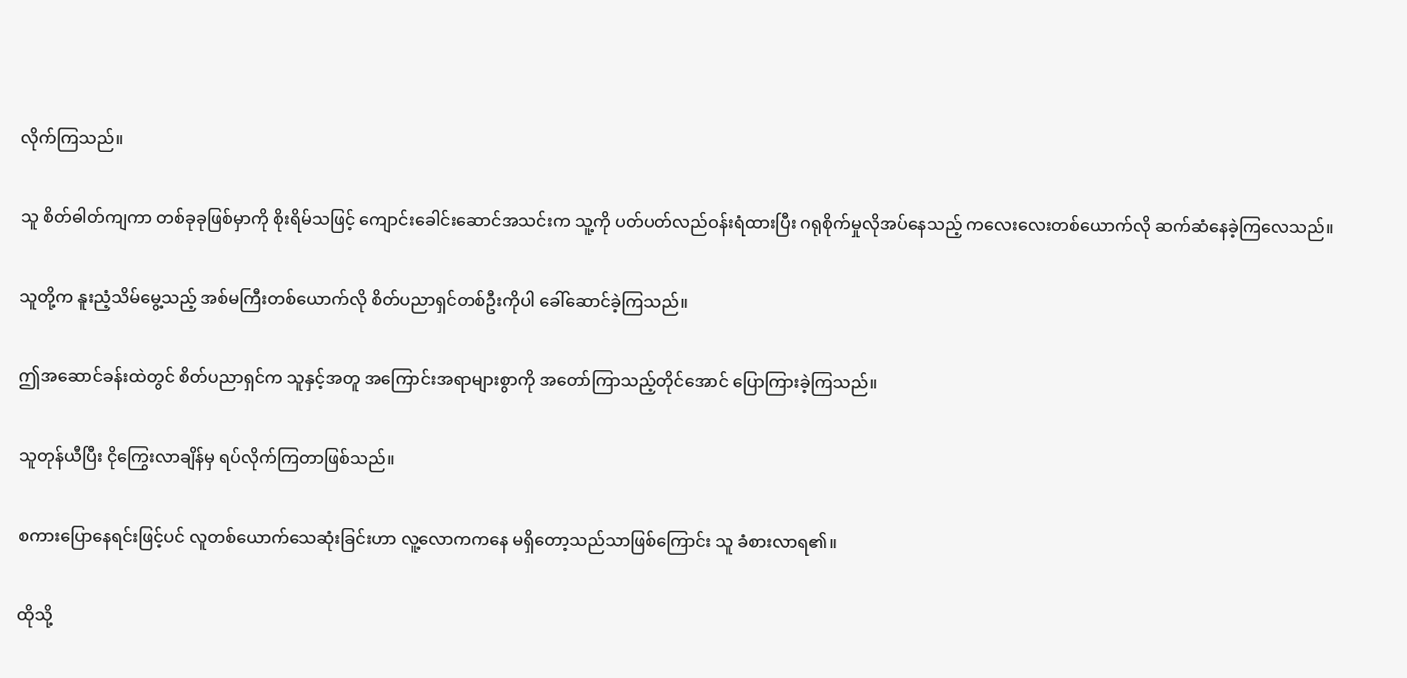လိုက်ကြသည်။

သူ စိတ်ဓါတ်ကျကာ တစ်ခုခုဖြစ်မှာကို စိုးရိမ်သဖြင့် ကျောင်းခေါင်းဆောင်အသင်းက သူ့ကို ပတ်ပတ်လည်ဝန်းရံထားပြီး ဂရုစိုက်မှုလိုအပ်နေသည့် ကလေးလေးတစ်ယောက်လို ဆက်ဆံနေခဲ့ကြလေသည်။

သူတို့က နူးညံ့သိမ်မွေ့သည့် အစ်မကြီးတစ်ယောက်လို စိတ်ပညာရှင်တစ်ဦးကိုပါ ခေါ်ဆောင်ခဲ့ကြသည်။

ဤအဆောင်ခန်းထဲတွင် စိတ်ပညာရှင်က သူနှင့်အတူ အကြောင်းအရာများစွာကို အတော်ကြာသည့်တိုင်အောင် ပြောကြားခဲ့ကြသည်။

သူတုန်ယီပြီး ငိုကြွေးလာချိန်မှ ရပ်လိုက်ကြတာဖြစ်သည်။

စကားပြောနေရင်းဖြင့်ပင် လူတစ်ယောက်သေဆုံးခြင်းဟာ လူ့လောကကနေ မရှိတော့သည်သာဖြစ်ကြောင်း သူ ခံစားလာရ၏။

ထိုသို့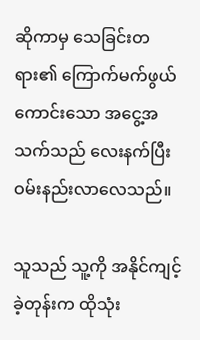ဆိုကာမှ သေခြင်းတရား၏ ကြောက်မက်ဖွယ်ကောင်းသော အငွေ့အသက်သည် လေးနက်ပြီး ဝမ်းနည်းလာလေသည်။

သူသည် သူ့ကို အနိုင်ကျင့်ခဲ့တုန်းက ထိုသုံး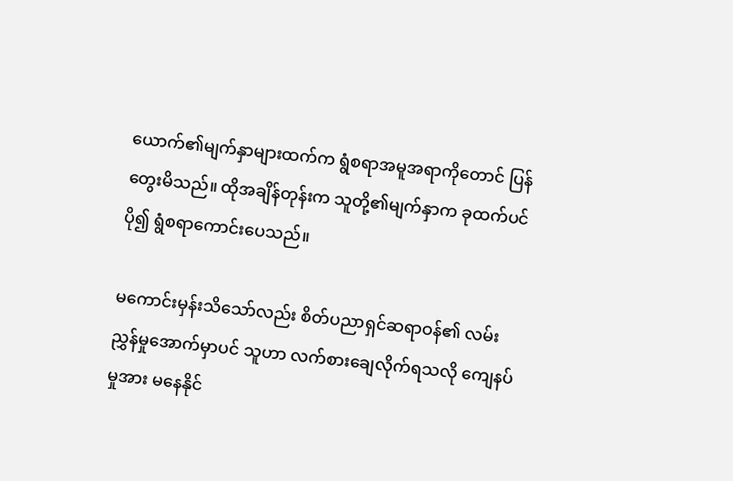ယောက်၏မျက်နှာများထက်က ရွံစရာအမူအရာကိုတောင် ပြန်တွေးမိသည်။ ထိုအချိန်တုန်းက သူတို့၏မျက်နှာက ခုထက်ပင်ပို၍ ရွံစရာကောင်းပေသည်။

မကောင်းမှန်းသိသော်လည်း စိတ်ပညာရှင်ဆရာဝန်၏ လမ်းညွှန်မှုအောက်မှာပင် သူဟာ လက်စားချေလိုက်ရသလို ကျေနပ်မှုအား မနေနိုင်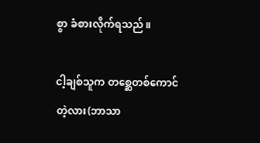စွာ ခံစားလိုက်ရသည်။

ငါ့ချစ်သူက တစ္ဆေတစ်ကောင်တဲ့လား(ဘာသာ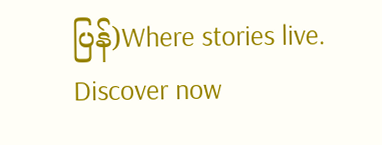ပြန်)Where stories live. Discover now